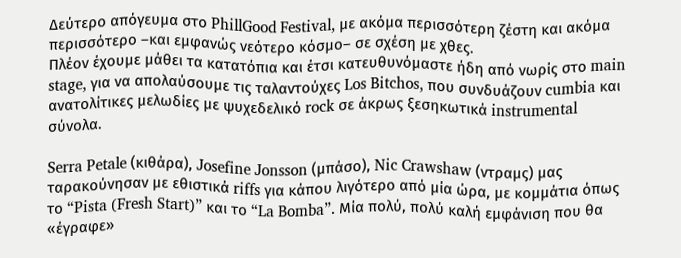Δεύτερο απόγευμα στο PhillGood Festival, με ακόμα περισσότερη ζέστη και ακόμα περισσότερο –και εμφανώς νεότερο κόσμο– σε σχέση με χθες.
Πλέον έχουμε μάθει τα κατατόπια και έτσι κατευθυνόμαστε ήδη από νωρίς στο main stage, για να απολαύσουμε τις ταλαντούχες Los Bitchos, που συνδυάζουν cumbia και ανατολίτικες μελωδίες με ψυχεδελικό rock σε άκρως ξεσηκωτικά instrumental σύνολα.

Serra Petale (κιθάρα), Josefine Jonsson (μπάσο), Nic Crawshaw (ντραμς) μας ταρακούνησαν με εθιστικά riffs για κάπου λιγότερο από μία ώρα, με κομμάτια όπως το “Pista (Fresh Start)” και το “La Bomba”. Μία πολύ, πολύ καλή εμφάνιση που θα «έγραφε»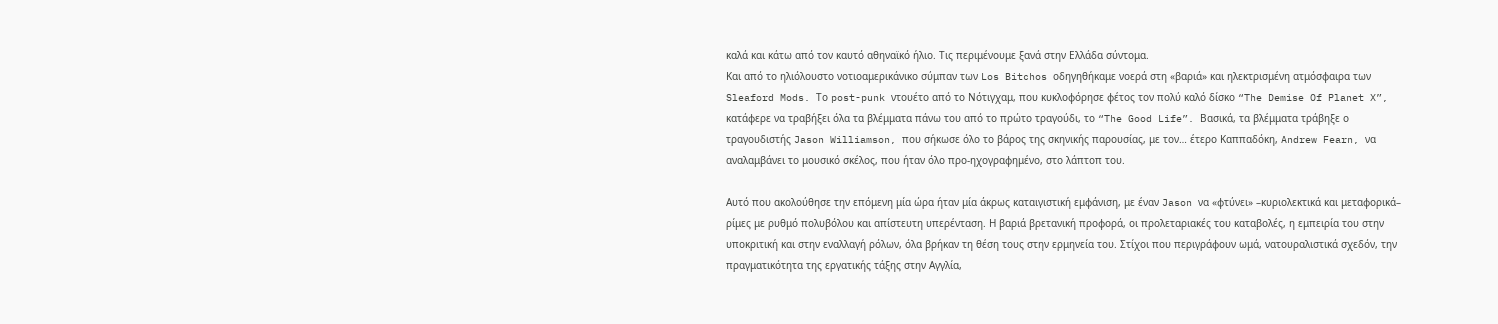καλά και κάτω από τον καυτό αθηναϊκό ήλιο. Τις περιμένουμε ξανά στην Ελλάδα σύντομα.
Και από το ηλιόλουστο νοτιοαμερικάνικο σύμπαν των Los Bitchos οδηγηθήκαμε νοερά στη «βαριά» και ηλεκτρισμένη ατμόσφαιρα των Sleaford Mods. Το post-punk ντουέτο από το Νότιγχαμ, που κυκλοφόρησε φέτος τον πολύ καλό δίσκο “The Demise Of Planet X”, κατάφερε να τραβήξει όλα τα βλέμματα πάνω του από το πρώτο τραγούδι, το “The Good Life”. Βασικά, τα βλέμματα τράβηξε ο τραγουδιστής Jason Williamson, που σήκωσε όλο το βάρος της σκηνικής παρουσίας, με τον… έτερο Καππαδόκη, Andrew Fearn, να αναλαμβάνει το μουσικό σκέλος, που ήταν όλο προ-ηχογραφημένο, στο λάπτοπ του.

Αυτό που ακολούθησε την επόμενη μία ώρα ήταν μία άκρως καταιγιστική εμφάνιση, με έναν Jason να «φτύνει» –κυριολεκτικά και μεταφορικά– ρίμες με ρυθμό πολυβόλου και απίστευτη υπερένταση. Η βαριά βρετανική προφορά, οι προλεταριακές του καταβολές, η εμπειρία του στην υποκριτική και στην εναλλαγή ρόλων, όλα βρήκαν τη θέση τους στην ερμηνεία του. Στίχοι που περιγράφουν ωμά, νατουραλιστικά σχεδόν, την πραγματικότητα της εργατικής τάξης στην Αγγλία,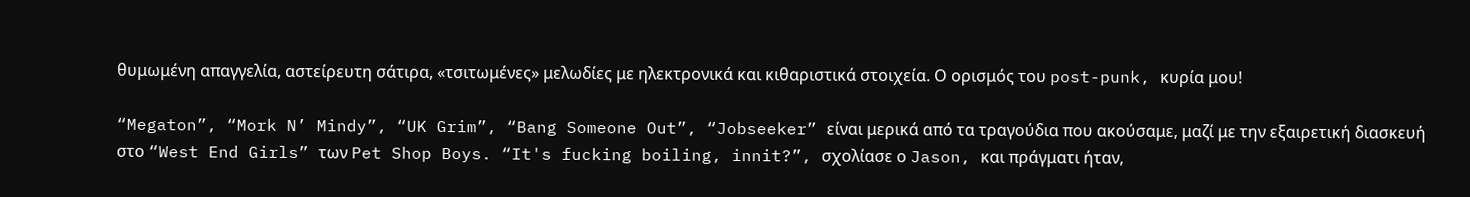θυμωμένη απαγγελία, αστείρευτη σάτιρα, «τσιτωμένες» μελωδίες με ηλεκτρονικά και κιθαριστικά στοιχεία. Ο ορισμός του post-punk, κυρία μου!

“Megaton”, “Mork N’ Mindy”, “UK Grim”, “Bang Someone Out”, “Jobseeker” είναι μερικά από τα τραγούδια που ακούσαμε, μαζί με την εξαιρετική διασκευή στο “West End Girls” των Pet Shop Boys. “It's fucking boiling, innit?”, σχολίασε ο Jason, και πράγματι ήταν,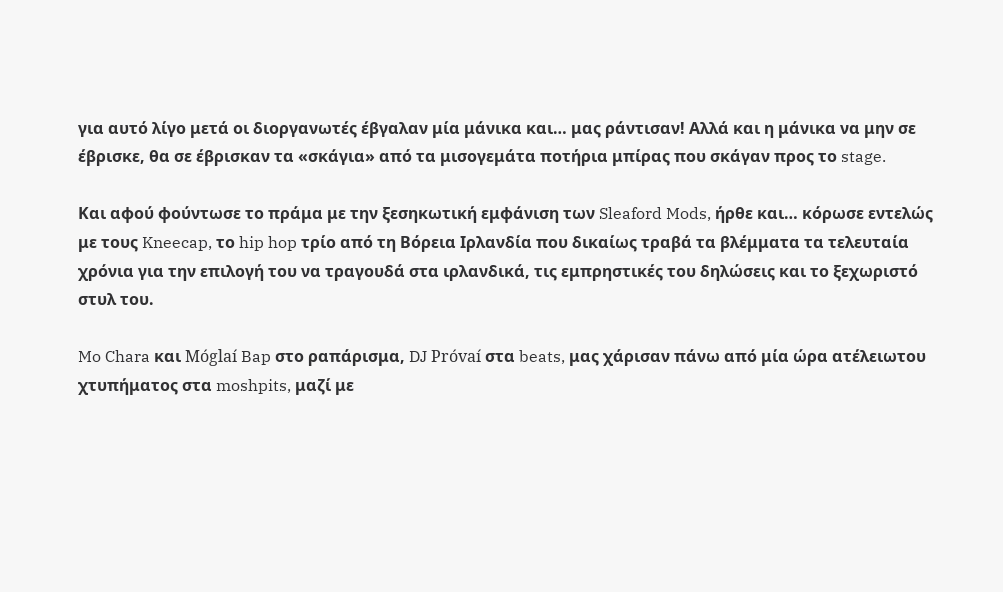για αυτό λίγο μετά οι διοργανωτές έβγαλαν μία μάνικα και… μας ράντισαν! Αλλά και η μάνικα να μην σε έβρισκε, θα σε έβρισκαν τα «σκάγια» από τα μισογεμάτα ποτήρια μπίρας που σκάγαν προς το stage.

Και αφού φούντωσε το πράμα με την ξεσηκωτική εμφάνιση των Sleaford Mods, ήρθε και… κόρωσε εντελώς με τους Kneecap, το hip hop τρίο από τη Βόρεια Ιρλανδία που δικαίως τραβά τα βλέμματα τα τελευταία χρόνια για την επιλογή του να τραγουδά στα ιρλανδικά, τις εμπρηστικές του δηλώσεις και το ξεχωριστό στυλ του.

Mo Chara και Móglaí Bap στο ραπάρισμα, DJ Próvaí στα beats, μας χάρισαν πάνω από μία ώρα ατέλειωτου χτυπήματος στα moshpits, μαζί με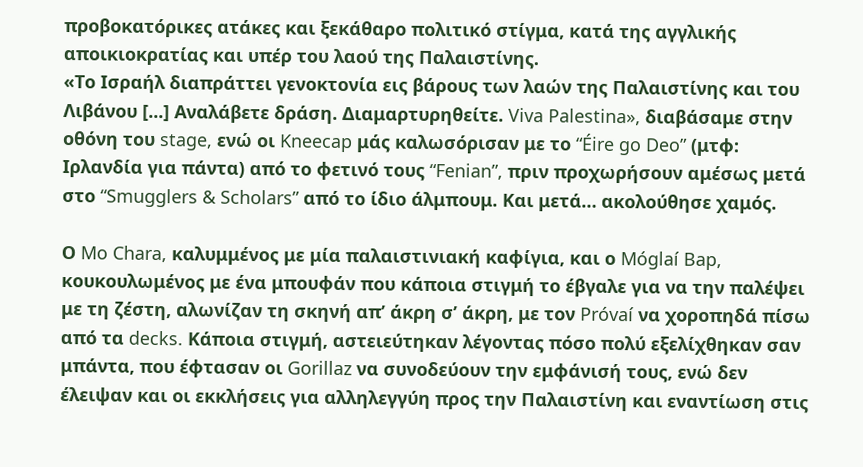προβοκατόρικες ατάκες και ξεκάθαρο πολιτικό στίγμα, κατά της αγγλικής αποικιοκρατίας και υπέρ του λαού της Παλαιστίνης.
«Το Ισραήλ διαπράττει γενοκτονία εις βάρους των λαών της Παλαιστίνης και του Λιβάνου [...] Αναλάβετε δράση. Διαμαρτυρηθείτε. Viva Palestina», διαβάσαμε στην οθόνη του stage, ενώ οι Kneecap μάς καλωσόρισαν με το “Éire go Deo” (μτφ: Ιρλανδία για πάντα) από το φετινό τους “Fenian”, πριν προχωρήσουν αμέσως μετά στο “Smugglers & Scholars” από το ίδιο άλμπουμ. Και μετά… ακολούθησε χαμός.

Ο Mo Chara, καλυμμένος με μία παλαιστινιακή καφίγια, και ο Móglaí Bap, κουκουλωμένος με ένα μπουφάν που κάποια στιγμή το έβγαλε για να την παλέψει με τη ζέστη, αλωνίζαν τη σκηνή απ’ άκρη σ’ άκρη, με τον Próvaí να χοροπηδά πίσω από τα decks. Κάποια στιγμή, αστειεύτηκαν λέγοντας πόσο πολύ εξελίχθηκαν σαν μπάντα, που έφτασαν οι Gorillaz να συνοδεύουν την εμφάνισή τους, ενώ δεν έλειψαν και οι εκκλήσεις για αλληλεγγύη προς την Παλαιστίνη και εναντίωση στις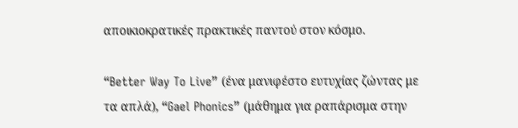αποικιοκρατικές πρακτικές παντού στον κόσμο.

“Better Way To Live” (ένα μανιφέστο ευτυχίας ζώντας με τα απλά), “Gael Phonics” (μάθημα για ραπάρισμα στην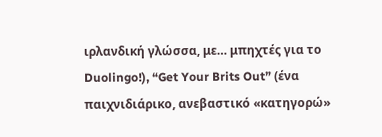ιρλανδική γλώσσα, με… μπηχτές για το Duolingo!), “Get Your Brits Out” (ένα παιχνιδιάρικο, ανεβαστικό «κατηγορώ»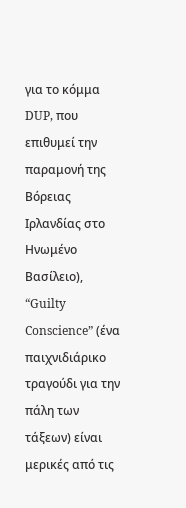για το κόμμα DUP, που επιθυμεί την παραμονή της Βόρειας Ιρλανδίας στο Ηνωμένο Βασίλειο), “Guilty Conscience” (ένα παιχνιδιάρικο τραγούδι για την πάλη των τάξεων) είναι μερικές από τις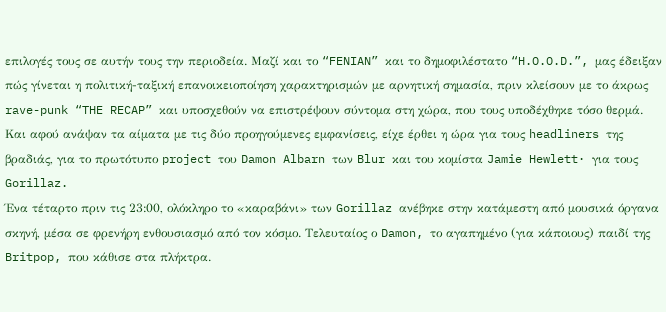επιλογές τους σε αυτήν τους την περιοδεία. Μαζί και το “FENIAN” και το δημοφιλέστατο “H.O.O.D.”, μας έδειξαν πώς γίνεται η πολιτική-ταξική επανοικειοποίηση χαρακτηρισμών με αρνητική σημασία, πριν κλείσουν με το άκρως rave-punk “THE RECAP” και υποσχεθούν να επιστρέψουν σύντομα στη χώρα, που τους υποδέχθηκε τόσο θερμά.
Και αφού ανάψαν τα αίματα με τις δύο προηγούμενες εμφανίσεις, είχε έρθει η ώρα για τους headliners της βραδιάς, για το πρωτότυπο project του Damon Albarn των Blur και του κομίστα Jamie Hewlett· για τους Gorillaz.
Ένα τέταρτο πριν τις 23:00, ολόκληρο το «καραβάνι» των Gorillaz ανέβηκε στην κατάμεστη από μουσικά όργανα σκηνή, μέσα σε φρενήρη ενθουσιασμό από τον κόσμο. Τελευταίος ο Damon, το αγαπημένο (για κάποιους) παιδί της Britpop, που κάθισε στα πλήκτρα.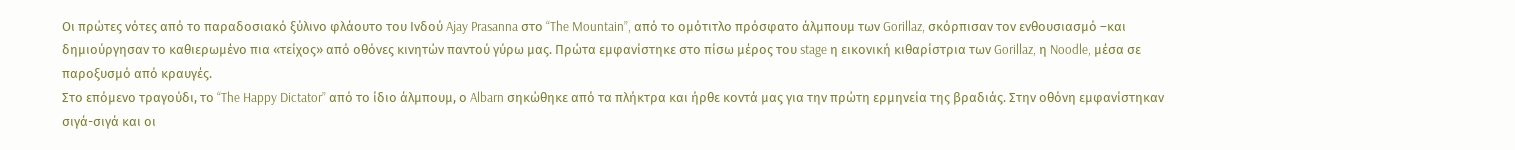Οι πρώτες νότες από το παραδοσιακό ξύλινο φλάουτο του Ινδού Ajay Prasanna στο “The Mountain”, από το ομότιτλο πρόσφατο άλμπουμ των Gorillaz, σκόρπισαν τον ενθουσιασμό –και δημιούργησαν το καθιερωμένο πια «τείχος» από οθόνες κινητών παντού γύρω μας. Πρώτα εμφανίστηκε στο πίσω μέρος του stage η εικονική κιθαρίστρια των Gorillaz, η Noodle, μέσα σε παροξυσμό από κραυγές.
Στο επόμενο τραγούδι, το “The Happy Dictator” από το ίδιο άλμπουμ, ο Albarn σηκώθηκε από τα πλήκτρα και ήρθε κοντά μας για την πρώτη ερμηνεία της βραδιάς. Στην οθόνη εμφανίστηκαν σιγά-σιγά και οι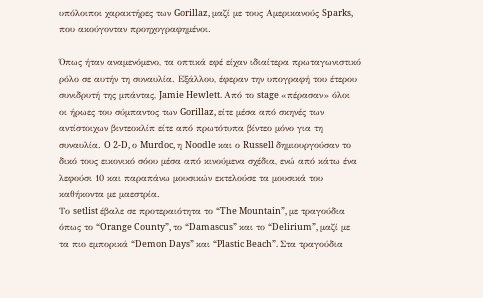υπόλοιποι χαρακτήρες των Gorillaz, μαζί με τους Αμερικανούς Sparks, που ακούγονταν προηχογραφημένοι.

Όπως ήταν αναμενόμενο, τα οπτικά εφέ είχαν ιδιαίτερα πρωταγωνιστικό ρόλο σε αυτήν τη συναυλία. Εξάλλου, έφεραν την υπογραφή του έτερου συνιδρυτή της μπάντας, Jamie Hewlett. Από το stage «πέρασαν» όλοι οι ήρωες του σύμπαντος των Gorillaz, είτε μέσα από σκηνές των αντίστοιχων βιντεοκλίπ είτε από πρωτότυπα βίντεο μόνο για τη συναυλία. O 2-D, ο Murdoc, η Noodle και ο Russell δημιουργούσαν το δικό τους εικονικό σόου μέσα από κινούμενα σχέδια, ενώ από κάτω ένα λεφούσι 10 και παραπάνω μουσικών εκτελούσε τα μουσικά του καθήκοντα με μαεστρία.
Το setlist έβαλε σε προτεραιότητα το “The Mountain”, με τραγούδια όπως το “Orange County”, το “Damascus” και το “Delirium”, μαζί με τα πιο εμπορικά “Demon Days” και “Plastic Beach”. Στα τραγούδια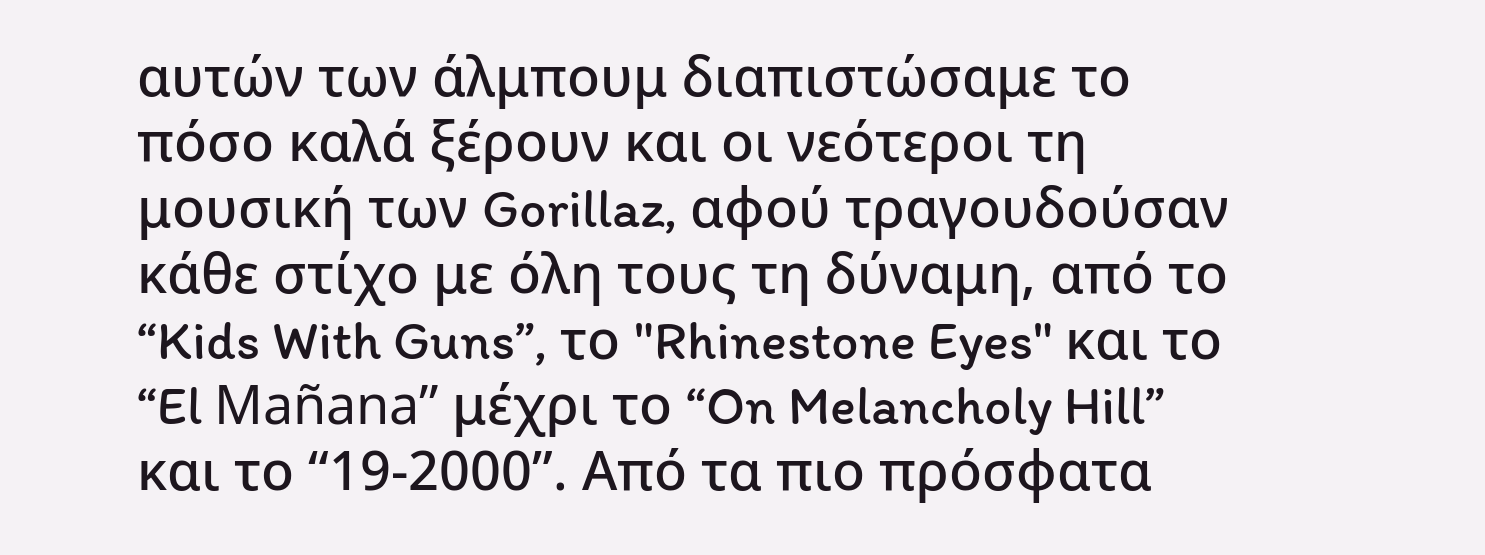αυτών των άλμπουμ διαπιστώσαμε το πόσο καλά ξέρουν και οι νεότεροι τη μουσική των Gorillaz, αφού τραγουδούσαν κάθε στίχο με όλη τους τη δύναμη, από το “Kids With Guns”, το "Rhinestone Eyes" και το “El Mañana” μέχρι το “On Melancholy Hill” και το “19-2000”. Από τα πιο πρόσφατα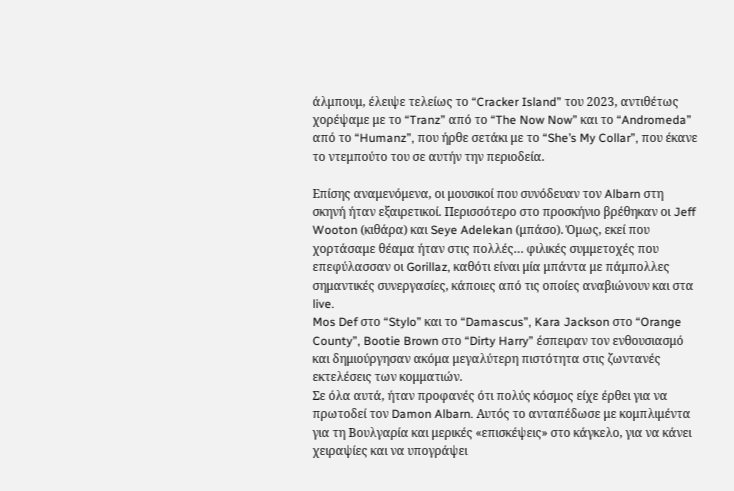άλμπουμ, έλειψε τελείως το “Cracker Island” του 2023, αντιθέτως χορέψαμε με το “Tranz” από το “The Now Now” και το “Andromeda” από το “Humanz”, που ήρθε σετάκι με το “She’s My Collar”, που έκανε το ντεμπούτο του σε αυτήν την περιοδεία.

Επίσης αναμενόμενα, οι μουσικοί που συνόδευαν τον Albarn στη σκηνή ήταν εξαιρετικοί. Περισσότερο στο προσκήνιο βρέθηκαν οι Jeff Wooton (κιθάρα) και Seye Adelekan (μπάσο). Όμως, εκεί που χορτάσαμε θέαμα ήταν στις πολλές… φιλικές συμμετοχές που επεφύλασσαν οι Gorillaz, καθότι είναι μία μπάντα με πάμπολλες σημαντικές συνεργασίες, κάποιες από τις οποίες αναβιώνουν και στα live.
Mos Def στο “Stylo” και το “Damascus”, Kara Jackson στο “Orange County”, Bootie Brown στο “Dirty Harry” έσπειραν τον ενθουσιασμό και δημιούργησαν ακόμα μεγαλύτερη πιστότητα στις ζωντανές εκτελέσεις των κομματιών.
Σε όλα αυτά, ήταν προφανές ότι πολύς κόσμος είχε έρθει για να πρωτοδεί τον Damon Albarn. Αυτός το ανταπέδωσε με κομπλιμέντα για τη Βουλγαρία και μερικές «επισκέψεις» στο κάγκελο, για να κάνει χειραψίες και να υπογράψει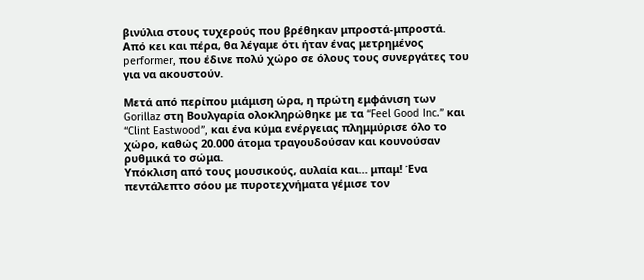βινύλια στους τυχερούς που βρέθηκαν μπροστά-μπροστά. Από κει και πέρα, θα λέγαμε ότι ήταν ένας μετρημένος performer, που έδινε πολύ χώρο σε όλους τους συνεργάτες του για να ακουστούν.

Μετά από περίπου μιάμιση ώρα, η πρώτη εμφάνιση των Gorillaz στη Βουλγαρία ολοκληρώθηκε με τα “Feel Good Inc.” και “Clint Eastwood”, και ένα κύμα ενέργειας πλημμύρισε όλο το χώρο, καθώς 20.000 άτομα τραγουδούσαν και κουνούσαν ρυθμικά το σώμα.
Υπόκλιση από τους μουσικούς, αυλαία και… μπαμ! Ένα πεντάλεπτο σόου με πυροτεχνήματα γέμισε τον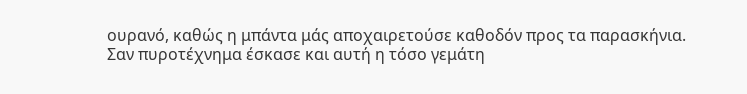ουρανό, καθώς η μπάντα μάς αποχαιρετούσε καθοδόν προς τα παρασκήνια.
Σαν πυροτέχνημα έσκασε και αυτή η τόσο γεμάτη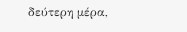δεύτερη μέρα,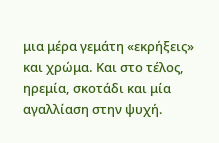μια μέρα γεμάτη «εκρήξεις» και χρώμα. Και στο τέλος, ηρεμία, σκοτάδι και μία αγαλλίαση στην ψυχή.